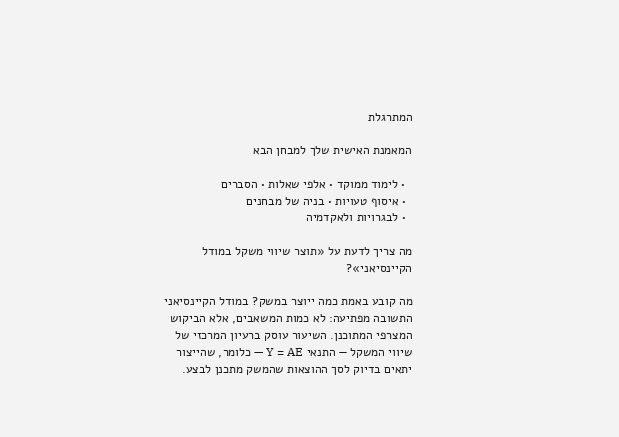המתרגלת

המאמנת האישית שלך למבחן הבא

  • לימוד ממוקד • אלפי שאלות • הסברים
  • איסוף טעויות • בניה של מבחנים
  • לבגרויות ולאקדמיה

מה צריך לדעת על «תוצר שיווי משקל במודל הקיינסיאני»?

מה קובע באמת כמה ייוצר במשק? במודל הקיינסיאני התשובה מפתיעה: לא כמות המשאבים, אלא הביקוש המצרפי המתוכנן. השיעור עוסק ברעיון המרכזי של שיווי המשקל — התנאי Y = AE — כלומר, שהייצור יתאים בדיוק לסך ההוצאות שהמשק מתכנן לבצע.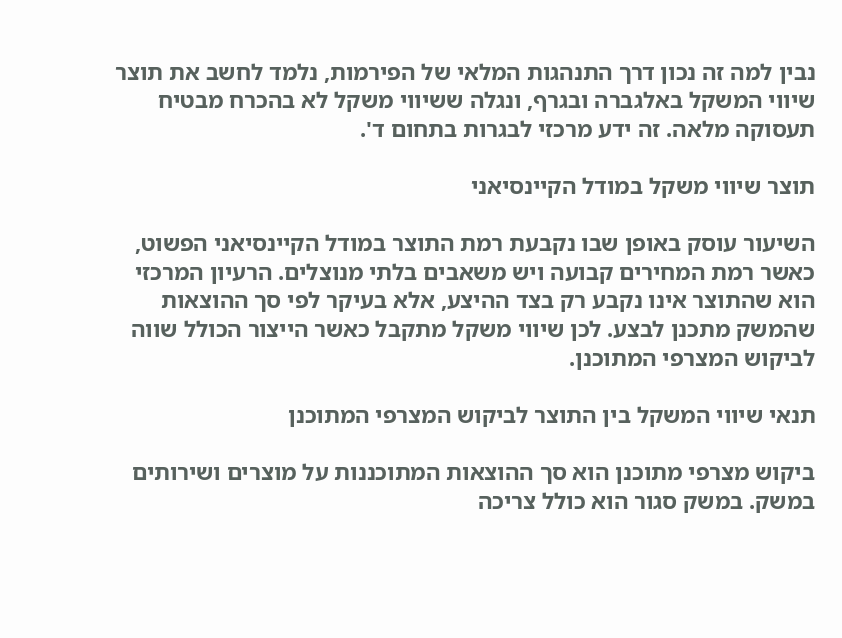נבין למה זה נכון דרך התנהגות המלאי של הפירמות, נלמד לחשב את תוצר שיווי המשקל באלגברה ובגרף, ונגלה ששיווי משקל לא בהכרח מבטיח תעסוקה מלאה. זה ידע מרכזי לבגרות בתחום ד'.

תוצר שיווי משקל במודל הקיינסיאני

השיעור עוסק באופן שבו נקבעת רמת התוצר במודל הקיינסיאני הפשוט, כאשר רמת המחירים קבועה ויש משאבים בלתי מנוצלים. הרעיון המרכזי הוא שהתוצר אינו נקבע רק בצד ההיצע, אלא בעיקר לפי סך ההוצאות שהמשק מתכנן לבצע. לכן שיווי משקל מתקבל כאשר הייצור הכולל שווה לביקוש המצרפי המתוכנן.

תנאי שיווי המשקל בין התוצר לביקוש המצרפי המתוכנן

ביקוש מצרפי מתוכנן הוא סך ההוצאות המתוכננות על מוצרים ושירותים במשק. במשק סגור הוא כולל צריכה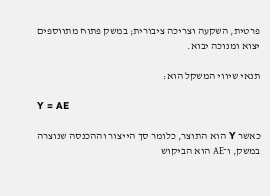פרטית, השקעה וצריכה ציבורית; במשק פתוח מתווספים יצוא ומנוכה יבוא.

תנאי שיווי המשקל הוא:

Y = AE

כאשר Y הוא התוצר, כלומר סך הייצור וההכנסה שנוצרה במשק, ו־AE הוא הביקוש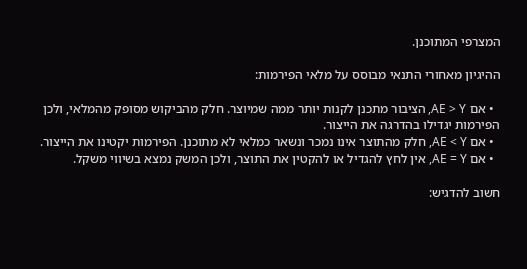המצרפי המתוכנן.

ההיגיון מאחורי התנאי מבוסס על מלאי הפירמות:

  • אם AE > Y, הציבור מתכנן לקנות יותר ממה שמיוצר. חלק מהביקוש מסופק מהמלאי, ולכן הפירמות יגדילו בהדרגה את הייצור.
  • אם AE < Y, חלק מהתוצר אינו נמכר ונשאר כמלאי לא מתוכנן. הפירמות יקטינו את הייצור.
  • אם AE = Y, אין לחץ להגדיל או להקטין את התוצר, ולכן המשק נמצא בשיווי משקל.

חשוב להדגיש: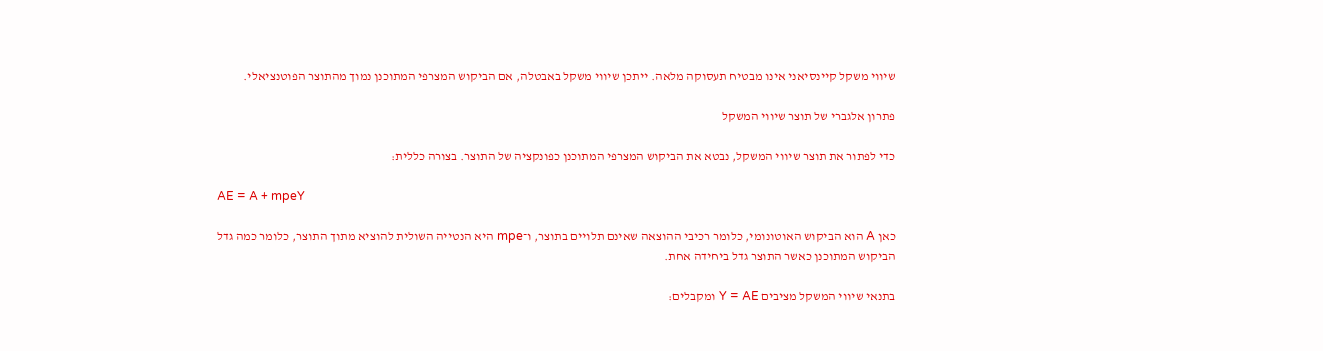שיווי משקל קיינסיאני אינו מבטיח תעסוקה מלאה. ייתכן שיווי משקל באבטלה, אם הביקוש המצרפי המתוכנן נמוך מהתוצר הפוטנציאלי.

פתרון אלגברי של תוצר שיווי המשקל

כדי לפתור את תוצר שיווי המשקל, נבטא את הביקוש המצרפי המתוכנן כפונקציה של התוצר. בצורה כללית:

AE = A + mpeY

כאן A הוא הביקוש האוטונומי, כלומר רכיבי ההוצאה שאינם תלויים בתוצר, ו־mpe היא הנטייה השולית להוציא מתוך התוצר, כלומר כמה גדל הביקוש המתוכנן כאשר התוצר גדל ביחידה אחת.

בתנאי שיווי המשקל מציבים Y = AE ומקבלים: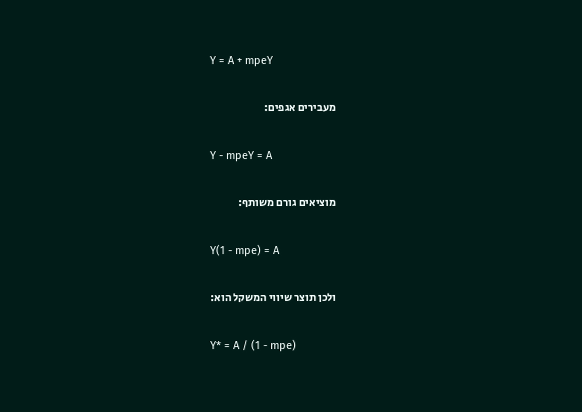Y = A + mpeY

מעבירים אגפים:

Y - mpeY = A

מוציאים גורם משותף:

Y(1 - mpe) = A

ולכן תוצר שיווי המשקל הוא:

Y* = A / (1 - mpe)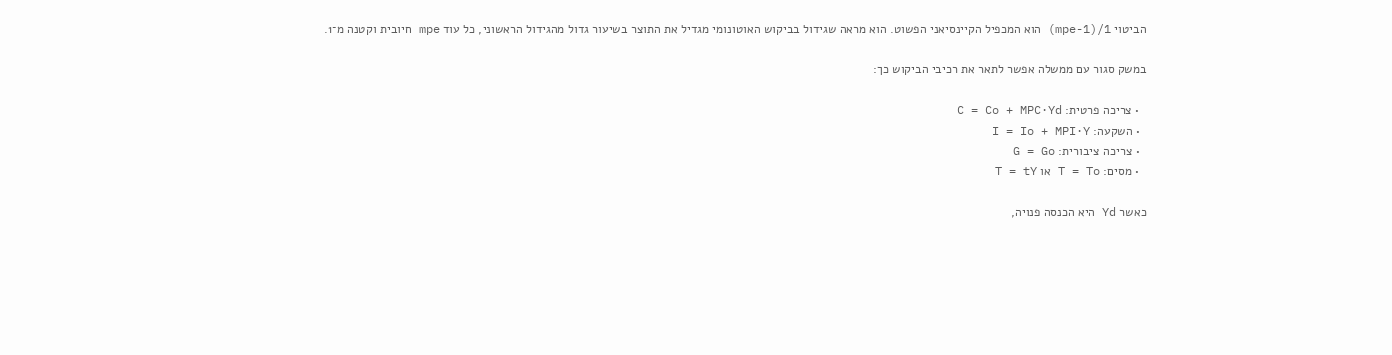הביטוי 1/(1-mpe) הוא המכפיל הקיינסיאני הפשוט. הוא מראה שגידול בביקוש האוטונומי מגדיל את התוצר בשיעור גדול מהגידול הראשוני, כל עוד mpe חיובית וקטנה מ־1.

במשק סגור עם ממשלה אפשר לתאר את רכיבי הביקוש כך:

  • צריכה פרטית: C = Co + MPC·Yd
  • השקעה: I = Io + MPI·Y
  • צריכה ציבורית: G = Go
  • מסים: T = To או T = tY

כאשר Yd היא הכנסה פנויה,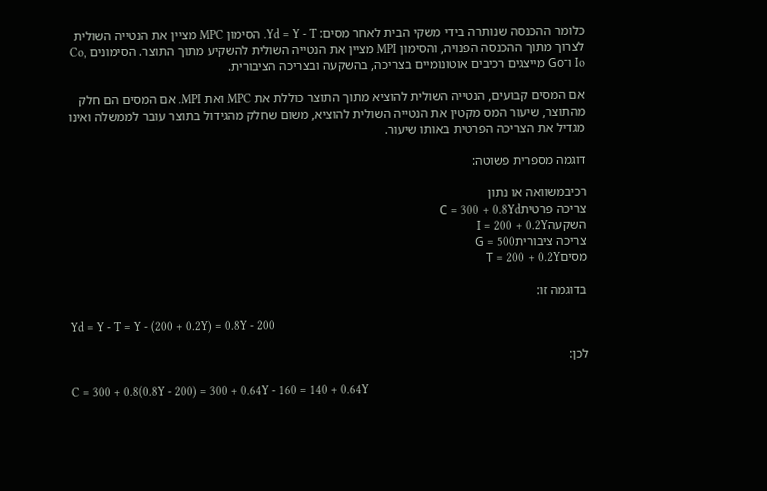כלומר ההכנסה שנותרה בידי משקי הבית לאחר מסים: Yd = Y - T. הסימון MPC מציין את הנטייה השולית לצרוך מתוך ההכנסה הפנויה, והסימון MPI מציין את הנטייה השולית להשקיע מתוך התוצר. הסימונים Co, Io ו־Go מייצגים רכיבים אוטונומיים בצריכה, בהשקעה ובצריכה הציבורית.

אם המסים קבועים, הנטייה השולית להוציא מתוך התוצר כוללת את MPC ואת MPI. אם המסים הם חלק מהתוצר, שיעור המס מקטין את הנטייה השולית להוציא, משום שחלק מהגידול בתוצר עובר לממשלה ואינו מגדיל את הצריכה הפרטית באותו שיעור.

דוגמה מספרית פשוטה:

רכיבמשוואה או נתון
צריכה פרטיתC = 300 + 0.8Yd
השקעהI = 200 + 0.2Y
צריכה ציבוריתG = 500
מסיםT = 200 + 0.2Y

בדוגמה זו:

Yd = Y - T = Y - (200 + 0.2Y) = 0.8Y - 200

לכן:

C = 300 + 0.8(0.8Y - 200) = 300 + 0.64Y - 160 = 140 + 0.64Y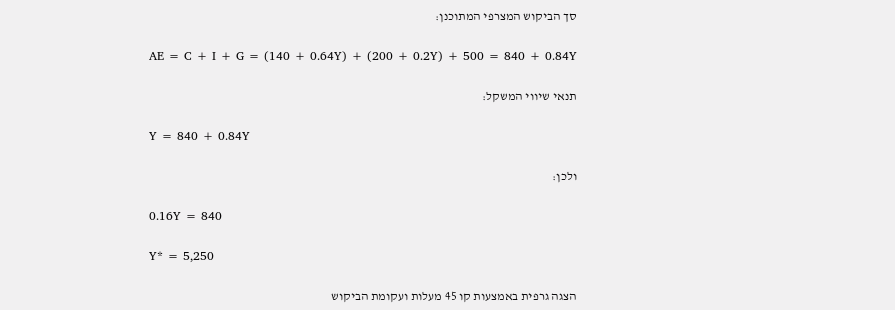סך הביקוש המצרפי המתוכנן:

AE = C + I + G = (140 + 0.64Y) + (200 + 0.2Y) + 500 = 840 + 0.84Y

תנאי שיווי המשקל:

Y = 840 + 0.84Y

ולכן:

0.16Y = 840

Y* = 5,250

הצגה גרפית באמצעות קו 45 מעלות ועקומת הביקוש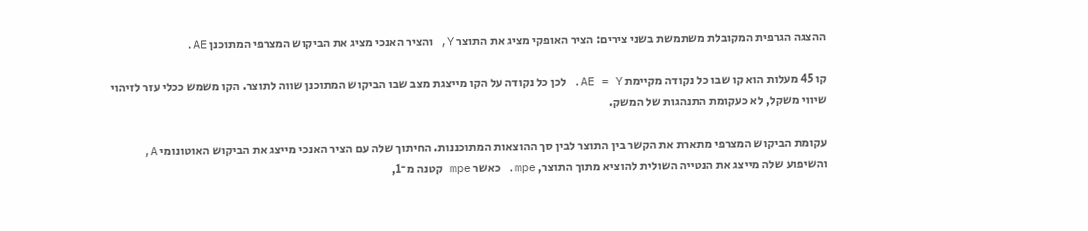ההצגה הגרפית המקובלת משתמשת בשני צירים: הציר האופקי מציג את התוצר Y, והציר האנכי מציג את הביקוש המצרפי המתוכנן AE.

קו 45 מעלות הוא קו שבו כל נקודה מקיימת AE = Y. לכן כל נקודה על הקו מייצגת מצב שבו הביקוש המתוכנן שווה לתוצר. הקו משמש ככלי עזר לזיהוי שיווי משקל, לא כעקומת התנהגות של המשק.

עקומת הביקוש המצרפי מתארת את הקשר בין התוצר לבין סך ההוצאות המתוכננות. החיתוך שלה עם הציר האנכי מייצג את הביקוש האוטונומי A, והשיפוע שלה מייצג את הנטייה השולית להוציא מתוך התוצר, mpe. כאשר mpe קטנה מ־1,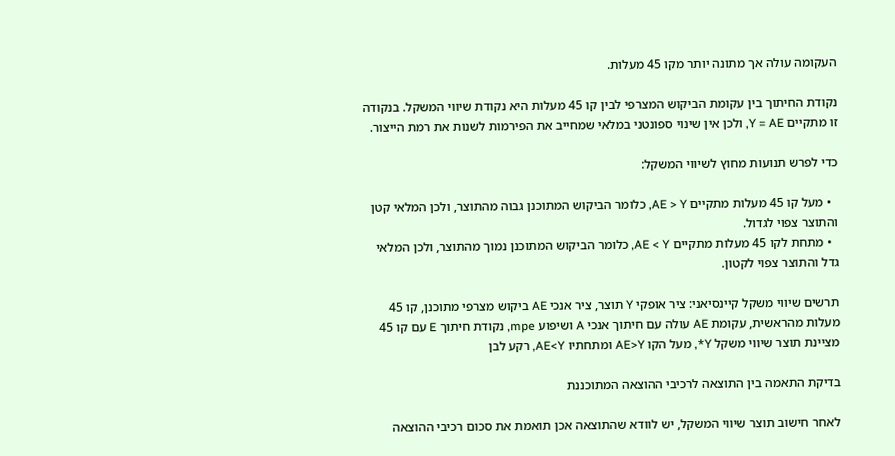העקומה עולה אך מתונה יותר מקו 45 מעלות.

נקודת החיתוך בין עקומת הביקוש המצרפי לבין קו 45 מעלות היא נקודת שיווי המשקל. בנקודה זו מתקיים Y = AE, ולכן אין שינוי ספונטני במלאי שמחייב את הפירמות לשנות את רמת הייצור.

כדי לפרש תנועות מחוץ לשיווי המשקל:

  • מעל קו 45 מעלות מתקיים AE > Y, כלומר הביקוש המתוכנן גבוה מהתוצר, ולכן המלאי קטן והתוצר צפוי לגדול.
  • מתחת לקו 45 מעלות מתקיים AE < Y, כלומר הביקוש המתוכנן נמוך מהתוצר, ולכן המלאי גדל והתוצר צפוי לקטון.

תרשים שיווי משקל קיינסיאני: ציר אופקי Y תוצר, ציר אנכי AE ביקוש מצרפי מתוכנן, קו 45 מעלות מהראשית, עקומת AE עולה עם חיתוך אנכי A ושיפוע mpe, נקודת חיתוך E עם קו 45 מציינת תוצר שיווי משקל Y*, מעל הקו AE>Y ומתחתיו AE<Y, רקע לבן

בדיקת התאמה בין התוצאה לרכיבי ההוצאה המתוכננת

לאחר חישוב תוצר שיווי המשקל, יש לוודא שהתוצאה אכן תואמת את סכום רכיבי ההוצאה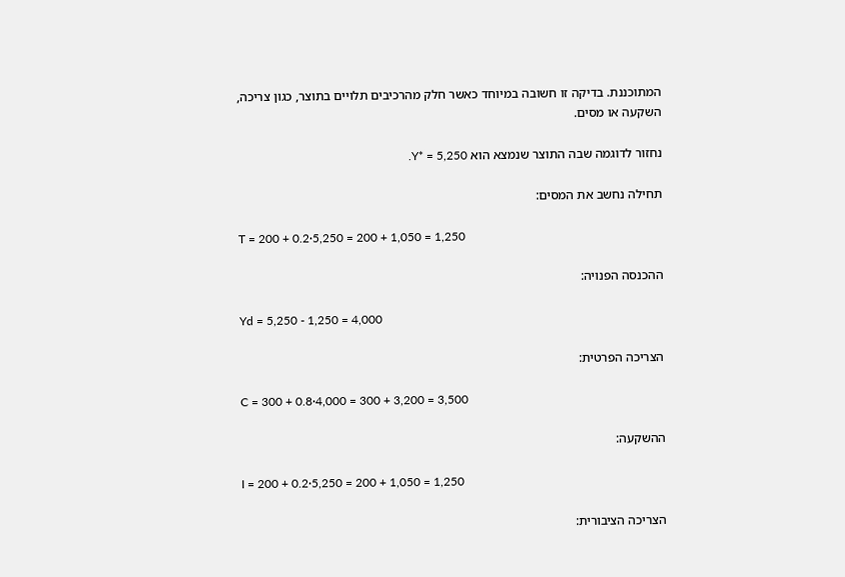המתוכננת. בדיקה זו חשובה במיוחד כאשר חלק מהרכיבים תלויים בתוצר, כגון צריכה, השקעה או מסים.

נחזור לדוגמה שבה התוצר שנמצא הוא Y* = 5,250.

תחילה נחשב את המסים:

T = 200 + 0.2·5,250 = 200 + 1,050 = 1,250

ההכנסה הפנויה:

Yd = 5,250 - 1,250 = 4,000

הצריכה הפרטית:

C = 300 + 0.8·4,000 = 300 + 3,200 = 3,500

ההשקעה:

I = 200 + 0.2·5,250 = 200 + 1,050 = 1,250

הצריכה הציבורית: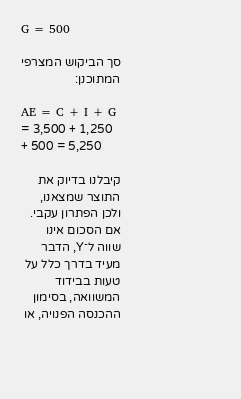G = 500

סך הביקוש המצרפי המתוכנן:

AE = C + I + G = 3,500 + 1,250 + 500 = 5,250

קיבלנו בדיוק את התוצר שמצאנו, ולכן הפתרון עקבי. אם הסכום אינו שווה ל־Y, הדבר מעיד בדרך כלל על טעות בבידוד המשוואה, בסימון ההכנסה הפנויה, או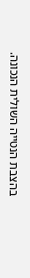בהצבת הנטייה השולית הנכונה.